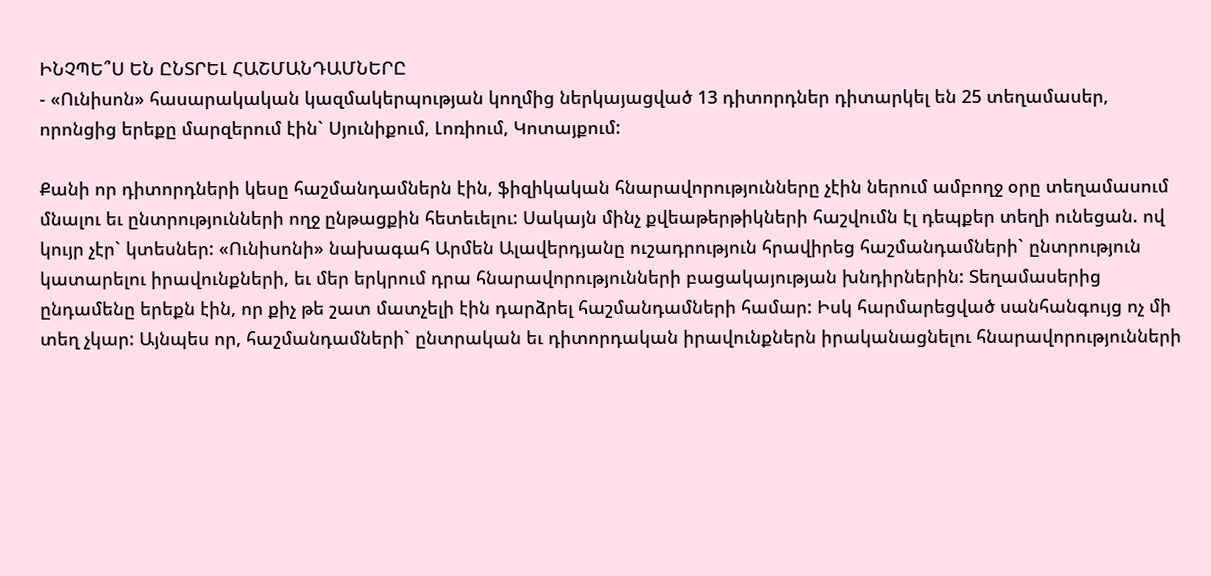ԻՆՉՊԵ՞Ս ԵՆ ԸՆՏՐԵԼ ՀԱՇՄԱՆԴԱՄՆԵՐԸ
- «Ունիսոն» հասարակական կազմակերպության կողմից ներկայացված 13 դիտորդներ դիտարկել են 25 տեղամասեր, որոնցից երեքը մարզերում էին` Սյունիքում, Լոռիում, Կոտայքում:

Քանի որ դիտորդների կեսը հաշմանդամներն էին, ֆիզիկական հնարավորությունները չէին ներում ամբողջ օրը տեղամասում մնալու եւ ընտրությունների ողջ ընթացքին հետեւելու: Սակայն մինչ քվեաթերթիկների հաշվումն էլ դեպքեր տեղի ունեցան. ով կույր չէր` կտեսներ: «Ունիսոնի» նախագահ Արմեն Ալավերդյանը ուշադրություն հրավիրեց հաշմանդամների` ընտրություն կատարելու իրավունքների, եւ մեր երկրում դրա հնարավորությունների բացակայության խնդիրներին: Տեղամասերից ընդամենը երեքն էին, որ քիչ թե շատ մատչելի էին դարձրել հաշմանդամների համար: Իսկ հարմարեցված սանհանգույց ոչ մի տեղ չկար: Այնպես որ, հաշմանդամների` ընտրական եւ դիտորդական իրավունքներն իրականացնելու հնարավորությունների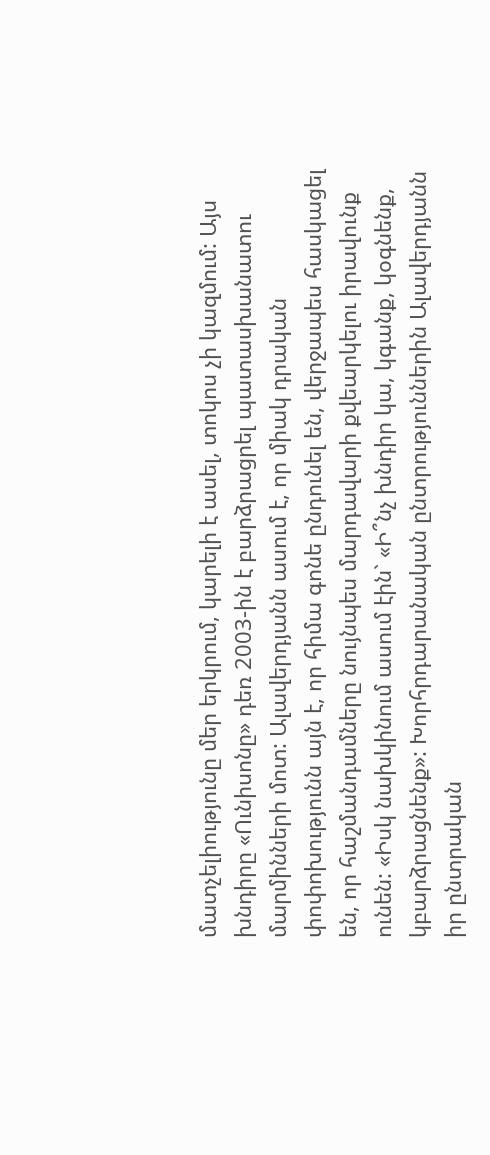մատչելիությունը մեր երկրում, կարելի է ասել, տոկոս չի կազմում: Այս խնդիրը «Ունիսոնը» դեռ 2003-ին է բարձրացրել պատասխանատու մարմինների մոտ: Ալավերդյանն ասում է, որ միակ դրական փոփոխությունն այն է, որ հիմա գոնե ընդունել են, վերջապես հասկացել են, որ հաշմանդամները նույնպես մարդավարի քվեարկելու իրավունք ունեն: «Իսկ նախկինում ասում էին` «Ի՞նչ խնդիր կա, կգանք, կօգնենք, կբարձրացնենք»: Խորհրդարանական ընտրություններին Ալավերդյանն իր ընտրական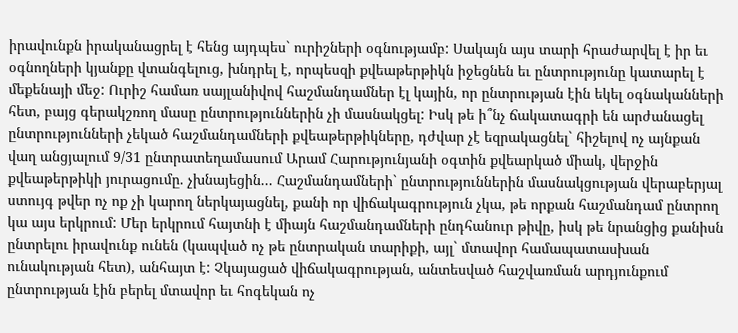իրավունքն իրականացրել է հենց այդպես` ուրիշների օգնությամբ: Սակայն այս տարի հրաժարվել է իր եւ օգնողների կյանքը վտանգելուց, խնդրել է, որպեսզի քվեաթերթիկն իջեցնեն եւ ընտրությունը կատարել է մեքենայի մեջ: Ուրիշ համառ սայլանիվով հաշմանդամներ էլ կային, որ ընտրության էին եկել օգնականների հետ, բայց գերակշռող մասը ընտրություններին չի մասնակցել: Իսկ թե ի՞նչ ճակատագրի են արժանացել ընտրությունների չեկած հաշմանդամների քվեաթերթիկները, դժվար չէ եզրակացնել` հիշելով ոչ այնքան վաղ անցյալում 9/31 ընտրատեղամասում Արամ Հարությունյանի օգտին քվեարկած միակ, վերջին քվեաթերթիկի յուրացումը. չխնայեցին... Հաշմանդամների` ընտրություններին մասնակցության վերաբերյալ ստույգ թվեր ոչ ոք չի կարող ներկայացնել, քանի որ վիճակագրություն չկա, թե որքան հաշմանդամ ընտրող կա այս երկրում: Մեր երկրում հայտնի է միայն հաշմանդամների ընդհանուր թիվը, իսկ թե նրանցից քանիսն ընտրելու իրավունք ունեն (կապված ոչ թե ընտրական տարիքի, այլ` մտավոր համապատասխան ունակության հետ), անհայտ է: Չկայացած վիճակագրության, անտեսված հաշվառման արդյունքում ընտրության էին բերել մտավոր եւ հոգեկան ոչ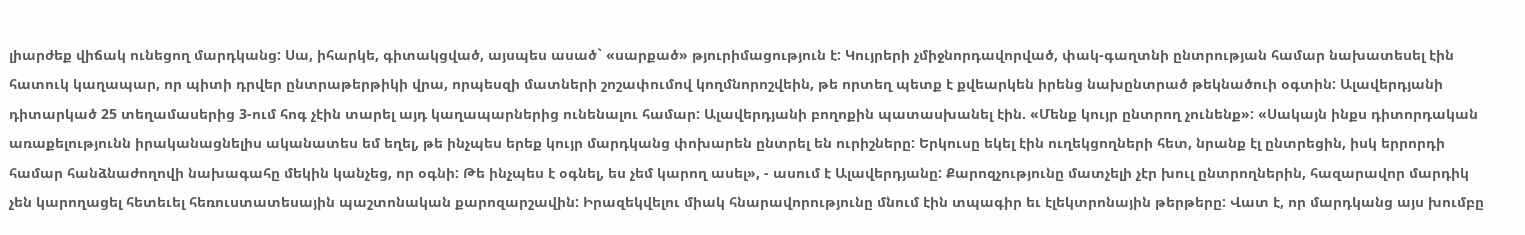լիարժեք վիճակ ունեցող մարդկանց: Սա, իհարկե, գիտակցված, այսպես ասած` «սարքած» թյուրիմացություն է: Կույրերի չմիջնորդավորված, փակ-գաղտնի ընտրության համար նախատեսել էին հատուկ կաղապար, որ պիտի դրվեր ընտրաթերթիկի վրա, որպեսզի մատների շոշափումով կողմնորոշվեին, թե որտեղ պետք է քվեարկեն իրենց նախընտրած թեկնածուի օգտին: Ալավերդյանի դիտարկած 25 տեղամասերից 3-ում հոգ չէին տարել այդ կաղապարներից ունենալու համար: Ալավերդյանի բողոքին պատասխանել էին. «Մենք կույր ընտրող չունենք»: «Սակայն ինքս դիտորդական առաքելությունն իրականացնելիս ականատես եմ եղել, թե ինչպես երեք կույր մարդկանց փոխարեն ընտրել են ուրիշները: Երկուսը եկել էին ուղեկցողների հետ, նրանք էլ ընտրեցին, իսկ երրորդի համար հանձնաժողովի նախագահը մեկին կանչեց, որ օգնի: Թե ինչպես է օգնել, ես չեմ կարող ասել», - ասում է Ալավերդյանը: Քարոզչությունը մատչելի չէր խուլ ընտրողներին, հազարավոր մարդիկ չեն կարողացել հետեւել հեռուստատեսային պաշտոնական քարոզարշավին: Իրազեկվելու միակ հնարավորությունը մնում էին տպագիր եւ էլեկտրոնային թերթերը: Վատ է, որ մարդկանց այս խումբը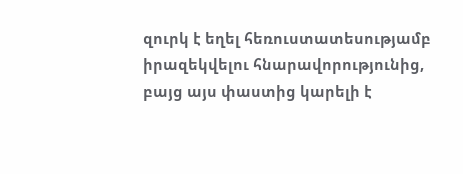զուրկ է եղել հեռուստատեսությամբ իրազեկվելու հնարավորությունից, բայց այս փաստից կարելի է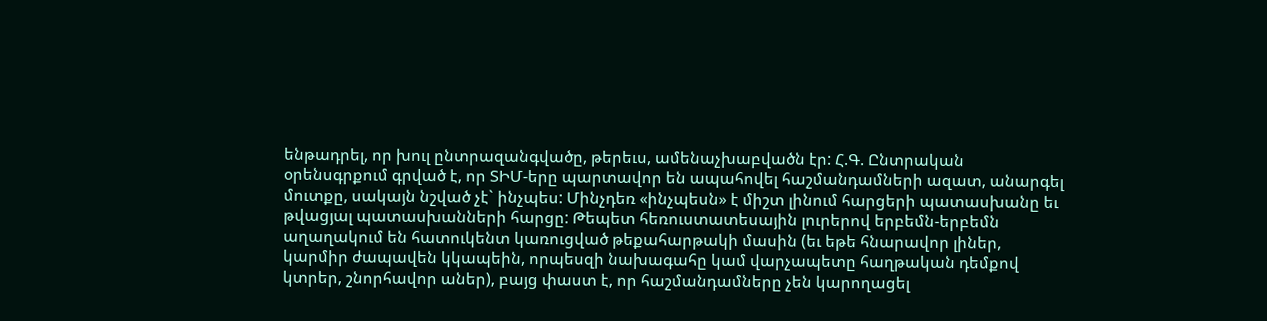ենթադրել, որ խուլ ընտրազանգվածը, թերեւս, ամենաչխաբվածն էր: Հ.Գ. Ընտրական օրենսգրքում գրված է, որ ՏԻՄ-երը պարտավոր են ապահովել հաշմանդամների ազատ, անարգել մուտքը, սակայն նշված չէ` ինչպես: Մինչդեռ «ինչպեսն» է միշտ լինում հարցերի պատասխանը եւ թվացյալ պատասխանների հարցը: Թեպետ հեռուստատեսային լուրերով երբեմն-երբեմն աղաղակում են հատուկենտ կառուցված թեքահարթակի մասին (եւ եթե հնարավոր լիներ, կարմիր ժապավեն կկապեին, որպեսզի նախագահը կամ վարչապետը հաղթական դեմքով կտրեր, շնորհավոր աներ), բայց փաստ է, որ հաշմանդամները չեն կարողացել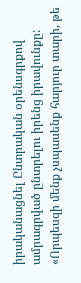իրականացնել Ընտրական օրենսգրքով ամրագրված ընտրելու իրենց իրավունքը: «Որպեսզի մենք չսպասենք հարյուր տարի, թե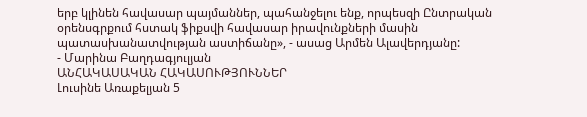երբ կլինեն հավասար պայմաններ, պահանջելու ենք, որպեսզի Ընտրական օրենսգրքում հստակ ֆիքսվի հավասար իրավունքների մասին պատասխանատվության աստիճանը», - ասաց Արմեն Ալավերդյանը:
- Մարինա Բաղդագյուլյան
ԱՆՀԱԿԱՍԱԿԱՆ ՀԱԿԱՍՈՒԹՅՈՒՆՆԵՐ
Լուսինե Առաքելյան 5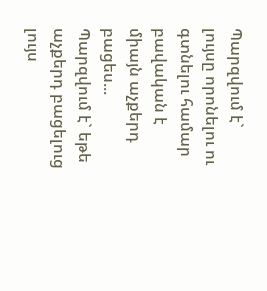Պարզվում է` լույսը որոնելու ու գտնելու համար բավական է միայն աչքերդ բացես...
Պարզվում է` եթե աչքերդ բացելուց լույս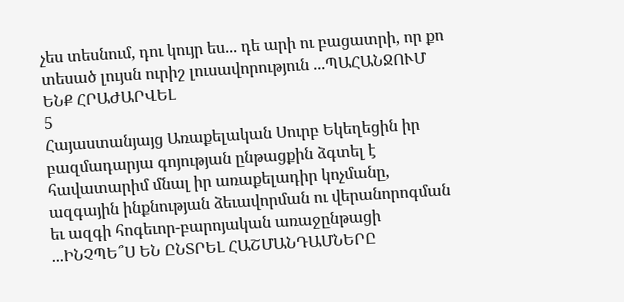չես տեսնում, դու կույր ես... դե արի ու բացատրի, որ քո տեսած լույսն ուրիշ լուսավորություն ...ՊԱՀԱՆՋՈՒՄ ԵՆՔ ՀՐԱԺԱՐՎԵԼ
5
Հայաստանյայց Առաքելական Սուրբ Եկեղեցին իր բազմադարյա գոյության ընթացքին ձգտել է հավատարիմ մնալ իր առաքելադիր կոչմանը, ազգային ինքնության ձեւավորման ու վերանորոգման եւ ազգի հոգեւոր-բարոյական առաջընթացի ...ԻՆՉՊԵ՞Ս ԵՆ ԸՆՏՐԵԼ ՀԱՇՄԱՆԴԱՄՆԵՐԸ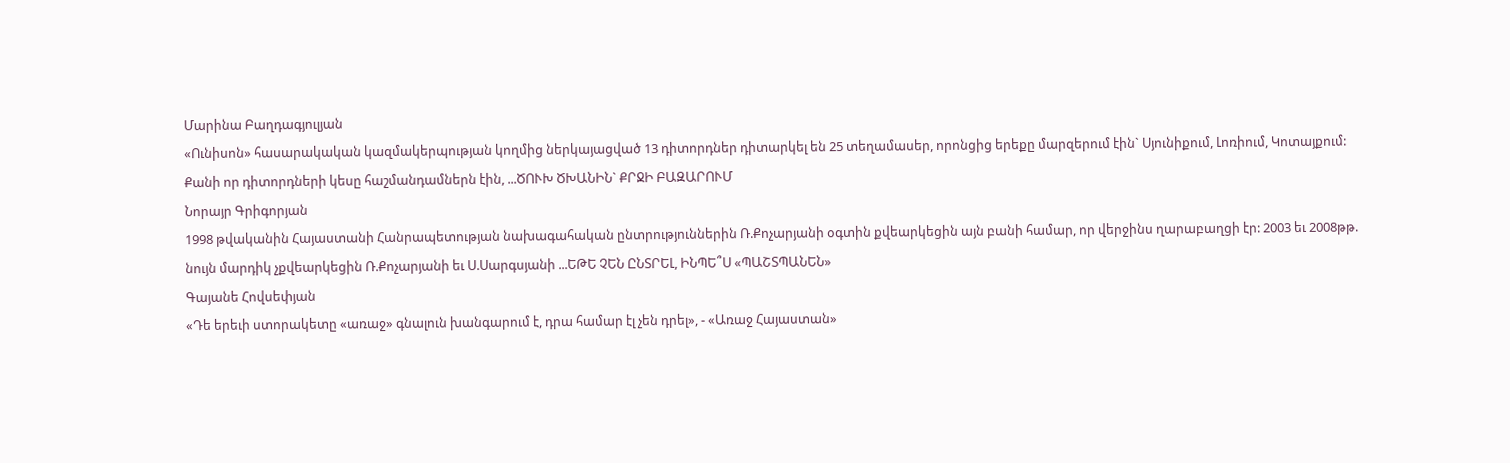Մարինա Բաղդագյուլյան
«Ունիսոն» հասարակական կազմակերպության կողմից ներկայացված 13 դիտորդներ դիտարկել են 25 տեղամասեր, որոնցից երեքը մարզերում էին` Սյունիքում, Լոռիում, Կոտայքում:
Քանի որ դիտորդների կեսը հաշմանդամներն էին, ...ԾՈՒԽ ԾԽԱՆԻՆ` ՔՐՋԻ ԲԱԶԱՐՈՒՄ
Նորայր Գրիգորյան
1998 թվականին Հայաստանի Հանրապետության նախագահական ընտրություններին Ռ.Քոչարյանի օգտին քվեարկեցին այն բանի համար, որ վերջինս ղարաբաղցի էր: 2003 եւ 2008թթ. նույն մարդիկ չքվեարկեցին Ռ.Քոչարյանի եւ Ս.Սարգսյանի ...ԵԹԵ ՉԵՆ ԸՆՏՐԵԼ, ԻՆՊԵ՞Ս «ՊԱՇՏՊԱՆԵՆ»
Գայանե Հովսեփյան
«Դե երեւի ստորակետը «առաջ» գնալուն խանգարում է, դրա համար էլ չեն դրել», - «Առաջ Հայաստան»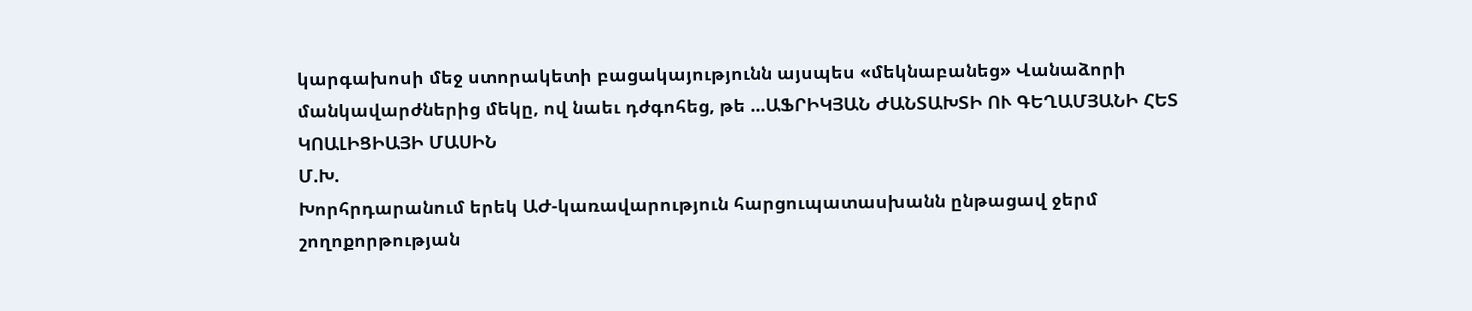կարգախոսի մեջ ստորակետի բացակայությունն այսպես «մեկնաբանեց» Վանաձորի մանկավարժներից մեկը, ով նաեւ դժգոհեց, թե ...ԱՖՐԻԿՅԱՆ ԺԱՆՏԱԽՏԻ ՈՒ ԳԵՂԱՄՅԱՆԻ ՀԵՏ ԿՈԱԼԻՑԻԱՅԻ ՄԱՍԻՆ
Մ.Խ.
Խորհրդարանում երեկ ԱԺ-կառավարություն հարցուպատասխանն ընթացավ ջերմ շողոքորթության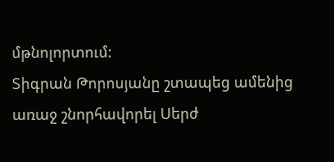մթնոլորտում:
Տիգրան Թորոսյանը շտապեց ամենից առաջ շնորհավորել Սերժ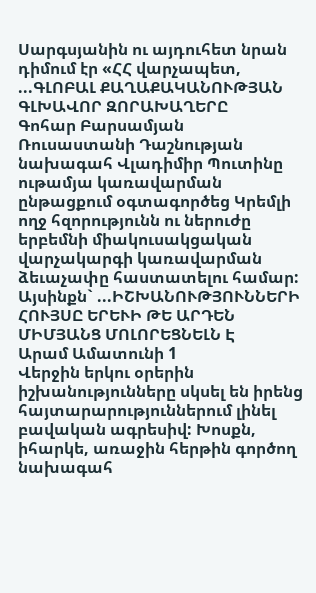Սարգսյանին ու այդուհետ նրան դիմում էր «ՀՀ վարչապետ, ...ԳԼՈԲԱԼ ՔԱՂԱՔԱԿԱՆՈՒԹՅԱՆ ԳԼԽԱՎՈՐ ԶՈՐԱԽԱՂԵՐԸ
Գոհար Բարսամյան
Ռուսաստանի Դաշնության նախագահ Վլադիմիր Պուտինը ութամյա կառավարման ընթացքում օգտագործեց Կրեմլի ողջ հզորությունն ու ներուժը երբեմնի միակուսակցական վարչակարգի կառավարման ձեւաչափը հաստատելու համար:
Այսինքն` ...ԻՇԽԱՆՈՒԹՅՈՒՆՆԵՐԻ ՀՈՒՅՍԸ ԵՐԵՒԻ ԹԵ ԱՐԴԵՆ ՄԻՄՅԱՆՑ ՄՈԼՈՐԵՑՆԵԼՆ Է
Արամ Ամատունի 1
Վերջին երկու օրերին իշխանությունները սկսել են իրենց հայտարարություններում լինել բավական ագրեսիվ: Խոսքն, իհարկե, առաջին հերթին գործող նախագահ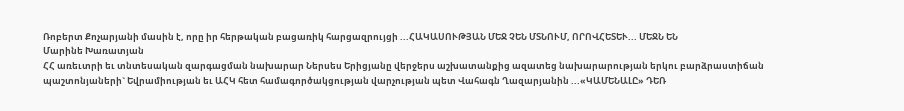Ռոբերտ Քոչարյանի մասին է, որը իր հերթական բացառիկ հարցազրույցի ...ՀԱԿԱՍՈՒԹՅԱՆ ՄԵՋ ՉԵՆ ՄՏՆՈՒՄ, ՈՐՈՎՀԵՏԵՒ... ՄԵՋՆ ԵՆ
Մարինե Խառատյան
ՀՀ առեւտրի եւ տնտեսական զարգացման նախարար Ներսես Երիցյանը վերջերս աշխատանքից ազատեց նախարարության երկու բարձրաստիճան պաշտոնյաների` Եվրամիության եւ ԱՀԿ հետ համագործակցության վարչության պետ Վահագն Ղազարյանին ...«ԿԱՄԵՆԱԼԸ» ԴԵՌ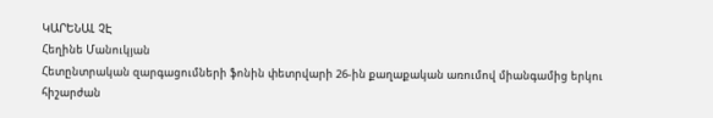ԿԱՐԵՆԱԼ ՉԷ
Հեղինե Մանուկյան
Հետընտրական զարգացումների ֆոնին փետրվարի 26-ին քաղաքական առումով միանգամից երկու հիշարժան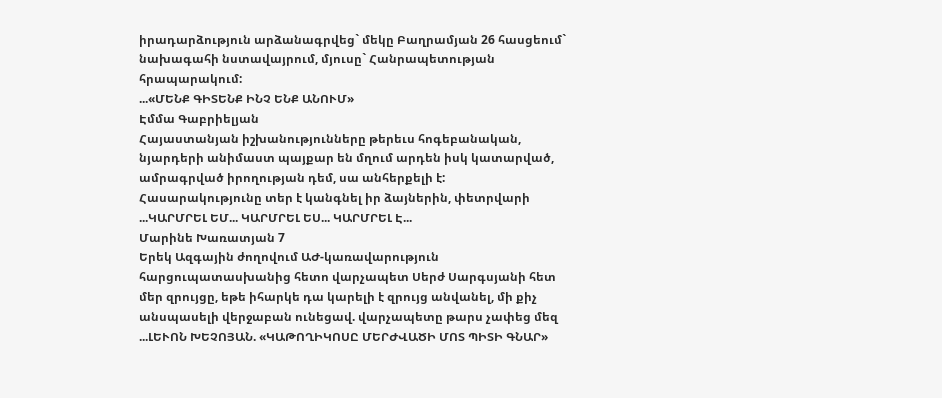իրադարձություն արձանագրվեց` մեկը Բաղրամյան 26 հասցեում` նախագահի նստավայրում, մյուսը` Հանրապետության հրապարակում:
...«ՄԵՆՔ ԳԻՏԵՆՔ ԻՆՉ ԵՆՔ ԱՆՈՒՄ»
Էմմա Գաբրիելյան
Հայաստանյան իշխանությունները թերեւս հոգեբանական, նյարդերի անիմաստ պայքար են մղում արդեն իսկ կատարված, ամրագրված իրողության դեմ, սա անհերքելի է:
Հասարակությունը տեր է կանգնել իր ձայներին, փետրվարի ...ԿԱՐՄՐԵԼ ԵՄ... ԿԱՐՄՐԵԼ ԵՍ... ԿԱՐՄՐԵԼ Է...
Մարինե Խառատյան 7
Երեկ Ազգային ժողովում ԱԺ-կառավարություն հարցուպատասխանից հետո վարչապետ Սերժ Սարգսյանի հետ մեր զրույցը, եթե իհարկե դա կարելի է զրույց անվանել, մի քիչ անսպասելի վերջաբան ունեցավ. վարչապետը թարս չափեց մեզ ...ԼԵՒՈՆ ԽԵՉՈՅԱՆ. «ԿԱԹՈՂԻԿՈՍԸ ՄԵՐԺՎԱԾԻ ՄՈՏ ՊԻՏԻ ԳՆԱՐ»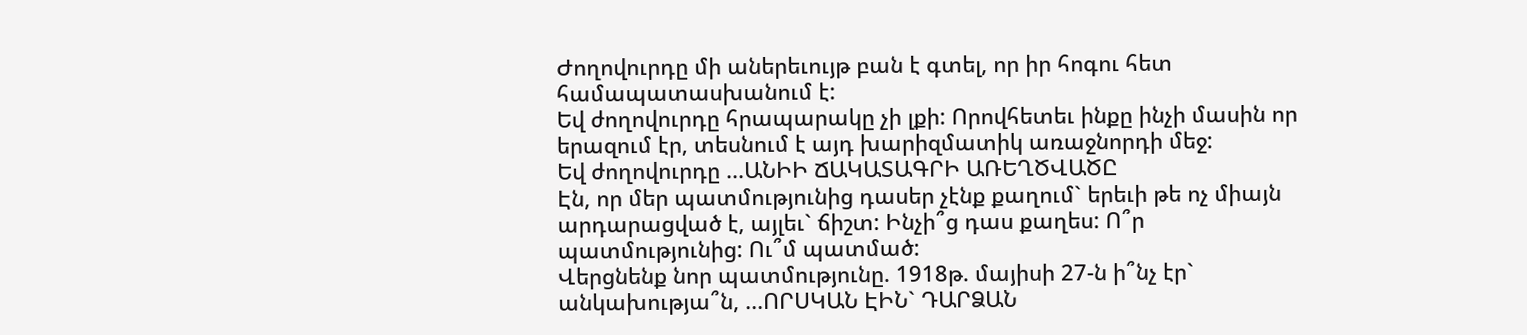Ժողովուրդը մի աներեւույթ բան է գտել, որ իր հոգու հետ համապատասխանում է:
Եվ ժողովուրդը հրապարակը չի լքի: Որովհետեւ ինքը ինչի մասին որ երազում էր, տեսնում է այդ խարիզմատիկ առաջնորդի մեջ:
Եվ ժողովուրդը ...ԱՆԻԻ ՃԱԿԱՏԱԳՐԻ ԱՌԵՂԾՎԱԾԸ
Էն, որ մեր պատմությունից դասեր չէնք քաղում` երեւի թե ոչ միայն արդարացված է, այլեւ` ճիշտ: Ինչի՞ց դաս քաղես: Ո՞ր պատմությունից: Ու՞մ պատմած:
Վերցնենք նոր պատմությունը. 1918թ. մայիսի 27-ն ի՞նչ էր` անկախությա՞ն, ...ՈՐՍԿԱՆ ԷԻՆ` ԴԱՐՁԱՆ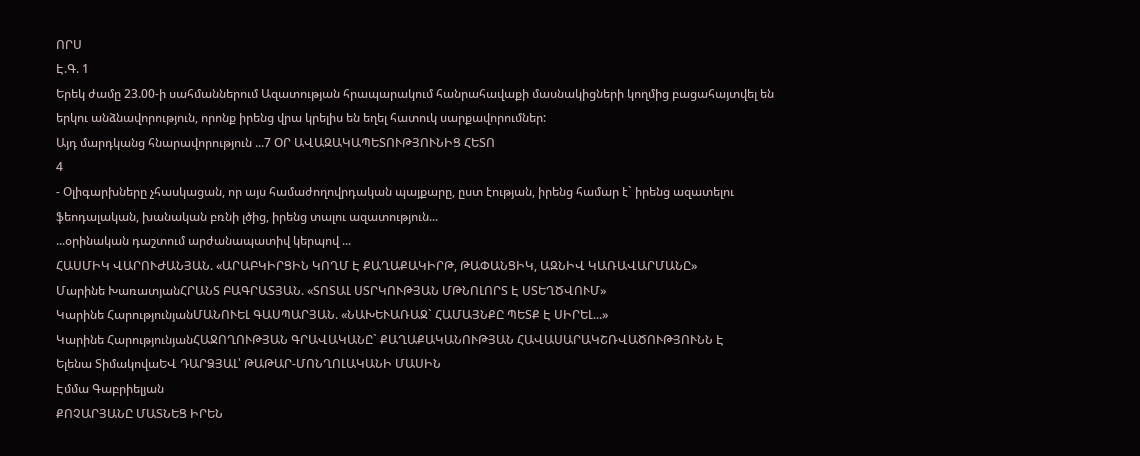ՈՐՍ
Է.Գ. 1
Երեկ ժամը 23.00-ի սահմաններում Ազատության հրապարակում հանրահավաքի մասնակիցների կողմից բացահայտվել են երկու անձնավորություն, որոնք իրենց վրա կրելիս են եղել հատուկ սարքավորումներ:
Այդ մարդկանց հնարավորություն ...7 ՕՐ ԱՎԱԶԱԿԱՊԵՏՈՒԹՅՈՒՆԻՑ ՀԵՏՈ
4
- Օլիգարխները չհասկացան, որ այս համաժողովրդական պայքարը, ըստ էության, իրենց համար է` իրենց ազատելու ֆեոդալական, խանական բռնի լծից, իրենց տալու ազատություն...
...օրինական դաշտում արժանապատիվ կերպով ...
ՀԱՍՄԻԿ ՎԱՐՈՒԺԱՆՅԱՆ. «ԱՐԱԲԿԻՐՑԻՆ ԿՈՂՄ Է ՔԱՂԱՔԱԿԻՐԹ, ԹԱՓԱՆՑԻԿ, ԱԶՆԻՎ ԿԱՌԱՎԱՐՄԱՆԸ»
Մարինե ԽառատյանՀՐԱՆՏ ԲԱԳՐԱՏՅԱՆ. «ՏՈՏԱԼ ՍՏՐԿՈՒԹՅԱՆ ՄԹՆՈԼՈՐՏ Է ՍՏԵՂԾՎՈՒՄ»
Կարինե ՀարությունյանՄԱՆՈՒԵԼ ԳԱՍՊԱՐՅԱՆ. «ՆԱԽԵՒԱՌԱՋ` ՀԱՄԱՅՆՔԸ ՊԵՏՔ Է ՍԻՐԵԼ...»
Կարինե ՀարությունյանՀԱՋՈՂՈՒԹՅԱՆ ԳՐԱՎԱԿԱՆԸ` ՔԱՂԱՔԱԿԱՆՈՒԹՅԱՆ ՀԱՎԱՍԱՐԱԿՇՌՎԱԾՈՒԹՅՈՒՆՆ Է
Ելենա ՏիմակովաԵՎ ԴԱՐՁՅԱԼ՝ ԹԱԹԱՐ-ՄՈՆՂՈԼԱԿԱՆԻ ՄԱՍԻՆ
Էմմա Գաբրիելյան
ՔՈՉԱՐՅԱՆԸ ՄԱՏՆԵՑ ԻՐԵՆ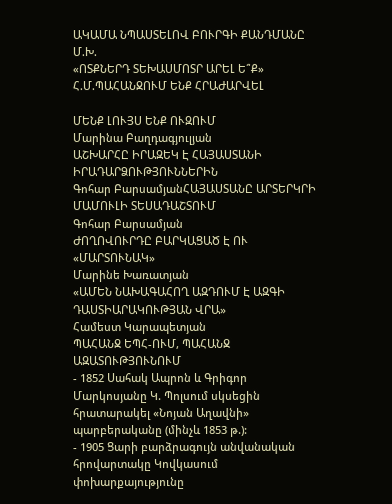ԱԿԱՄԱ ՆՊԱՍՏԵԼՈՎ ԲՈՒՐԳԻ ՔԱՆԴՄԱՆԸ
Մ.Խ.
«ՈՏՔՆԵՐԴ ՏԵԽԱՍՄՈՏՐ ԱՐԵԼ Ե՞Ք»
Հ.Մ.ՊԱՀԱՆՋՈՒՄ ԵՆՔ ՀՐԱԺԱՐՎԵԼ

ՄԵՆՔ ԼՈՒՅՍ ԵՆՔ ՈՒԶՈՒՄ
Մարինա Բաղդագյուլյան
ԱՇԽԱՐՀԸ ԻՐԱԶԵԿ Է ՀԱՅԱՍՏԱՆԻ ԻՐԱԴԱՐՁՈՒԹՅՈՒՆՆԵՐԻՆ
Գոհար ԲարսամյանՀԱՅԱՍՏԱՆԸ ԱՐՏԵՐԿՐԻ ՄԱՄՈՒԼԻ ՏԵՍԱԴԱՇՏՈՒՄ
Գոհար Բարսամյան
ԺՈՂՈՎՈՒՐԴԸ ԲԱՐԿԱՑԱԾ Է ՈՒ «ՄԱՐՏՈՒՆԱԿ»
Մարինե Խառատյան
«ԱՄԵՆ ՆԱԽԱԳԱՀՈՂ ԱԶԴՈՒՄ Է ԱԶԳԻ ԴԱՍՏԻԱՐԱԿՈՒԹՅԱՆ ՎՐԱ»
Համեստ Կարապետյան
ՊԱՀԱՆՋ ԵՊՀ-ՈՒՄ, ՊԱՀԱՆՋ ԱԶԱՏՈՒԹՅՈՒՆՈՒՄ
- 1852 Սահակ Ապրոն և Գրիգոր Մարկոսյանը Կ. Պոլսում սկսեցին հրատարակել «Նոյան Աղավնի» պարբերականը (մինչև 1853 թ.):
- 1905 Ցարի բարձրագույն անվանական հրովարտակը Կովկասում փոխարքայությունը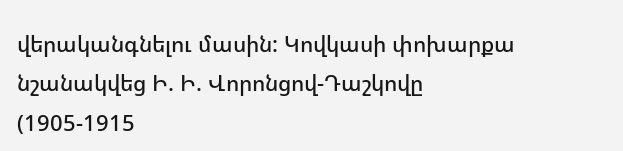վերականգնելու մասին: Կովկասի փոխարքա նշանակվեց Ի. Ի. Վորոնցով-Դաշկովը (1905-1915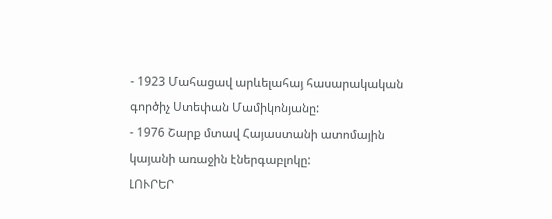- 1923 Մահացավ արևելահայ հասարակական գործիչ Ստեփան Մամիկոնյանը:
- 1976 Շարք մտավ Հայաստանի ատոմային կայանի առաջին էներգաբլոկը:
ԼՈՒՐԵՐ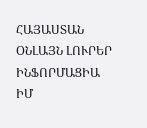ՀԱՅԱՍՏԱՆ
ՕՆԼԱՅՆ ԼՈՒՐԵՐ
ԻՆՖՈՐՄԱՑԻԱ
ԻՄ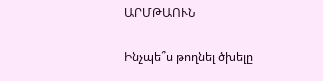ԱՐՄԹԱՈՒՆ

Ինչպե՞ս թողնել ծխելը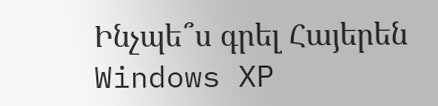Ինչպե՞ս գրել Հայերեն Windows XP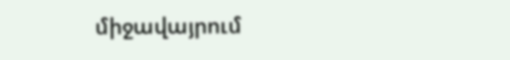միջավայրում